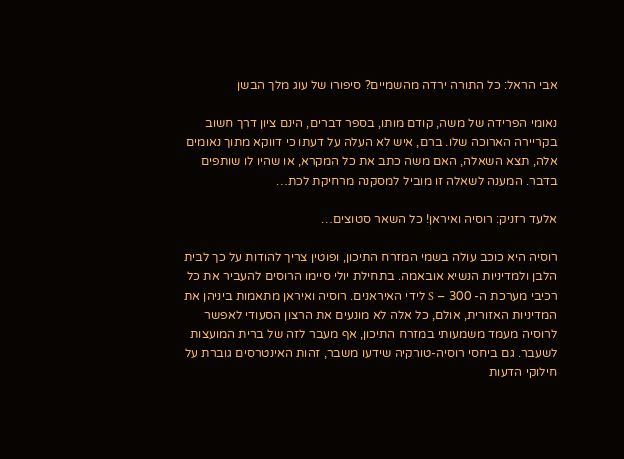אבי הראל: כל התורה ירדה מהשמיים? סיפורו של עוג מלך הבשן

נאומי הפרידה של משה, קודם מותו, בספר דברים, הינם ציון דרך חשוב בקריירה הארוכה שלו. ברם, איש לא העלה על דעתו כי דווקא מתוך נאומים אלה, תצא השאלה, האם משה כתב את כל המקרא, או שהיו לו שותפים בדבר. המענה לשאלה זו מוביל למסקנה מרחיקת לכת…

אלעד רזניק: רוסיה ואיראן! כל השאר סטוצים…

רוסיה היא כוכב עולה בשמי המזרח התיכון, ופוטין צריך להודות על כך לבית הלבן ולמדיניות הנשיא אובאמה. בתחילת יולי סיימו הרוסים להעביר את כל רכיבי מערכת ה- 300 – S לידי האיראנים. רוסיה ואיראן מתאמות ביניהן את המדיניות האזורית, אולם, כל אלה לא מונעים את הרצון הסעודי לאפשר לרוסיה מעמד משמעותי במזרח התיכון, אף מעבר לזה של ברית המועצות לשעבר. גם ביחסי רוסיה-טורקיה שידעו משבר, זהות האינטרסים גוברת על חילוקי הדעות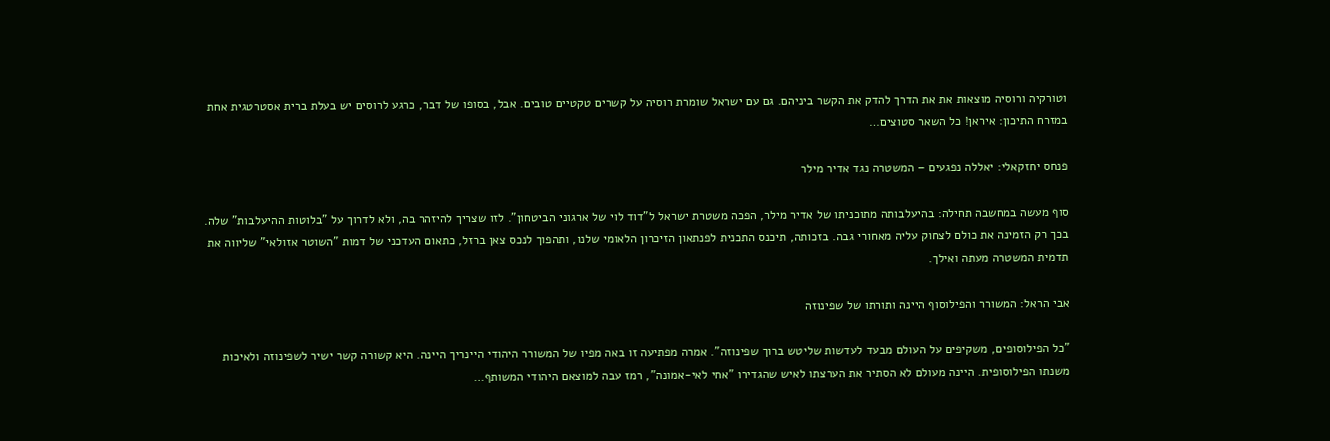וטורקיה ורוסיה מוצאות את את הדרך להדק את הקשר ביניהם. גם עם ישראל שומרת רוסיה על קשרים טקטיים טובים. אבל, בסופו של דבר, כרגע לרוסים יש בעלת ברית אסטרטגית אחת במזרח התיכון: איראן! כל השאר סטוצים…

פנחס יחזקאלי: יאללה נפגעים – המשטרה נגד אדיר מילר

סוף מעשה במחשבה תחילה: בהיעלבותה מתוכניתו של אדיר מילר, הפכה משטרת ישראל ל"דוד לוי של ארגוני הביטחון". לזו שצריך להיזהר בה, ולא לדרוך על "בלוטות ההיעלבות" שלה. בכך רק הזמינה את כולם לצחוק עליה מאחורי גבה. בזכותה, תיכנס התכנית לפנתאון הזיכרון הלאומי שלנו, ותהפוך לנכס צאן ברזל, כתאום העדכני של דמות "השוטר אזולאי" שליווה את תדמית המשטרה מעתה ואילך.

אבי הראל: המשורר והפילוסוף היינה ותורתו של שפינוזה

"כל הפילוסופים, משקיפים על העולם מבעד לעדשות שליטש ברוך שפינוזה". אמרה מפתיעה זו באה מפיו של המשורר היהודי היינריך היינה. היא קשורה קשר ישיר לשפינוזה ולאיכות משנתו הפילוסופית. היינה מעולם לא הסתיר את הערצתו לאיש שהגדירו "אחי לאי-אמונה", רמז עבה למוצאם היהודי המשותף…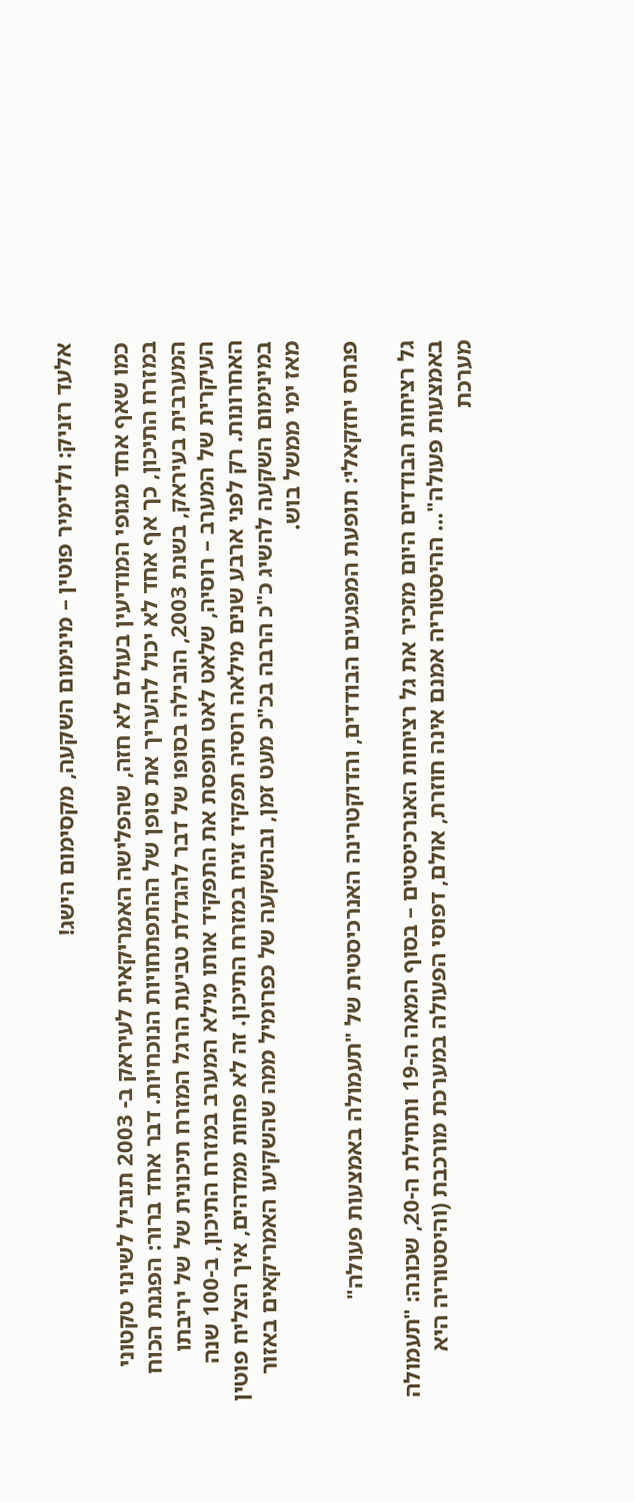אלעד רזניק: ולדימיר פוטין – מינימום השקעה, מקסימום הישג!

כמו שאף אחד מגופי המודיעין בעולם לא חזה, שהפלישה האמריקאית לעיראק ב- 2003 תוביל לשינוי טקטוני במזרח התיכון, כך אף אחד לא יכול להעריך את סופן של ההתפתחויות הנוכחיות. דבר אחד ברור: הפגנת הכוח המערבית בעיראק, בשנת 2003, הובילה בסופו של דבר להגדלת טביעת הרגל המזרח תיכונית של של יריבתו העיקרית של המערב – רוסיה, שלאט לאט תופסת את התפקיד אותו מילא המערב במזרח התיכון, ב-100 שנה האחרונות. רק לפני ארבע שנים מילאה רוסיה תפקיד זניח במזרח התיכון. זה לא פחות ממדהים, איך הצליח פוטין במינימום השקעה להשיג כ"כ הרבה בכ"כ מעט זמן, ובהשקעה של כפרומיל ממה שהשקיעו האמריקאים באזור מאז ימי ממשל בוש.

פנחס יחזקאלי: תופעת המפגעים הבודדים, והדוקטרינה האנרכיסטית של "תעמולה באמצעות פעולה"

גל רציחות הבודדים היום מזכיר את גל רציחות האנרכיסטים – בסוף המאה ה-19 ותחילת ה-20, שכונה: "תעמולה באמצעות פעולה"… ההיסטוריה אמנם אינה חוזרת, אולם, דפוסי הפעולה במערכת מורכבת (והיסטוריה היא מערכת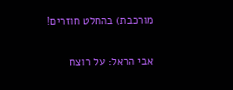מורכבת) בהחלט חוזרים!

אבי הראל: על רוצח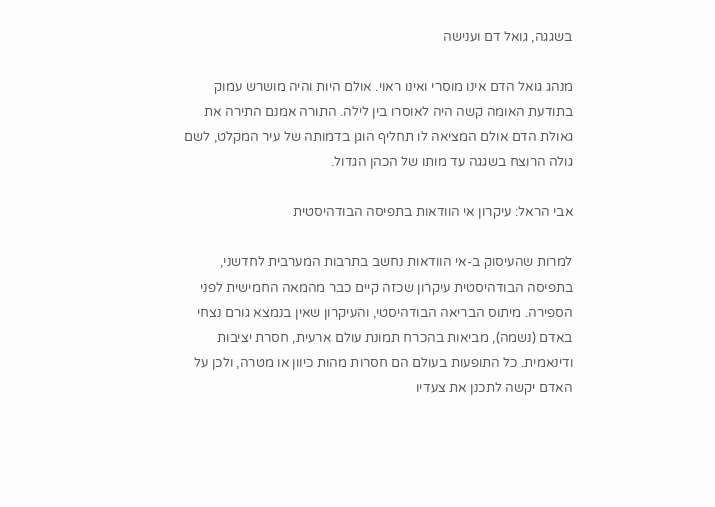בשגגה, גואל דם וענישה

מנהג גואל הדם אינו מוסרי ואינו ראוי. אולם היות והיה מושרש עמוק בתודעת האומה קשה היה לאוסרו בין לילה. התורה אמנם התירה את גאולת הדם אולם המציאה לו תחליף הוגן בדמותה של עיר המקלט, לשם גולה הרוצח בשגגה עד מותו של הכהן הגדול.

אבי הראל: עיקרון אי הוודאות בתפיסה הבודהיסטית

למרות שהעיסוק ב-אי הוודאות נחשב בתרבות המערבית לחדשני, בתפיסה הבודהיסטית עיקרון שכזה קיים כבר מהמאה החמישית לפני הספירה. מיתוס הבריאה הבודהיסטי, והעיקרון שאין בנמצא גורם נצחי באדם (נשמה), מביאות בהכרח תמונת עולם ארעית, חסרת יציבות ודינאמית. כל התופעות בעולם הם חסרות מהות כיוון או מטרה, ולכן על האדם יקשה לתכנן את צעדיו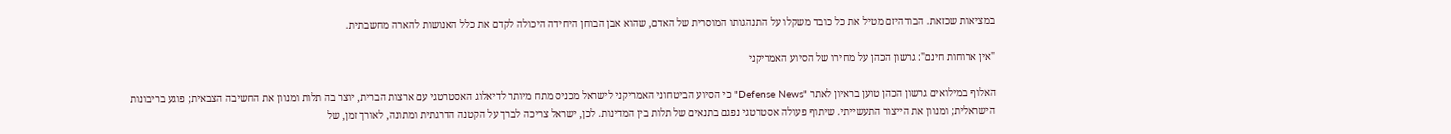במציאות שכזאת. הבודהיזם מטיל את כל כובד משקלו על התנהגותו המוסרית של האדם, שהוא אבן הבוחן היחידה היכולה לקדם את כלל האנושות להארה מחשבתית.

"אין ארוחות חינם": גרשון הכהן על מחירו של הסיוע האמריקני

האלוף במילואים גרשון הכהן טוען בראיון לאתר "Defense News" כי הסיוע הביטחוני האמריקני לישראל מכניס מתח מיותר לדיאלוג האסטרטגי עם ארצות הברית, יוצר בה תלות ומנוון את החשיבה הצבאית; פוגע בריבונות הישראלית; ומנוון את הייצור התעשייתי. שיתוף פעולה אסטרטגי נפגם בתנאים של תלות בין המדינות. לכן, ישראל צריכה לברך על הקטנה הדרגתית ומתונה, לאורך זמן, של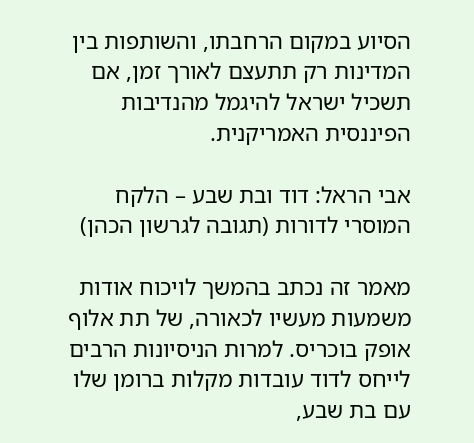הסיוע במקום הרחבתו, והשותפות בין המדינות רק תתעצם לאורך זמן, אם תשכיל ישראל להיגמל מהנדיבות הפיננסית האמריקנית.

אבי הראל: דוד ובת שבע – הלקח המוסרי לדורות (תגובה לגרשון הכהן)

מאמר זה נכתב בהמשך לויכוח אודות משמעות מעשיו לכאורה, של תת אלוף אופק בוכריס. למרות הניסיונות הרבים לייחס לדוד עובדות מקלות ברומן שלו עם בת שבע,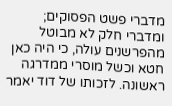מדברי פשט הפסוקים; ומדברי חלק לא מבוטל מהפרשנים עולה, כי היה כאן חטא וכשל מוסרי ממדרגה ראשונה. לזכותו של דוד יאמר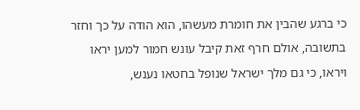כי ברגע שהבין את חומרת מעשהו, הוא הודה על כך וחזר בתשובה, אולם חרף זאת קיבל עונש חמור למען יראו ויראו, כי גם מלך ישראל שנופל בחטאו נענש,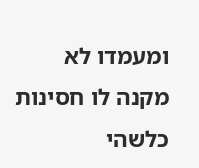ומעמדו לא מקנה לו חסינות כלשהי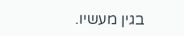בגין מעשיו.